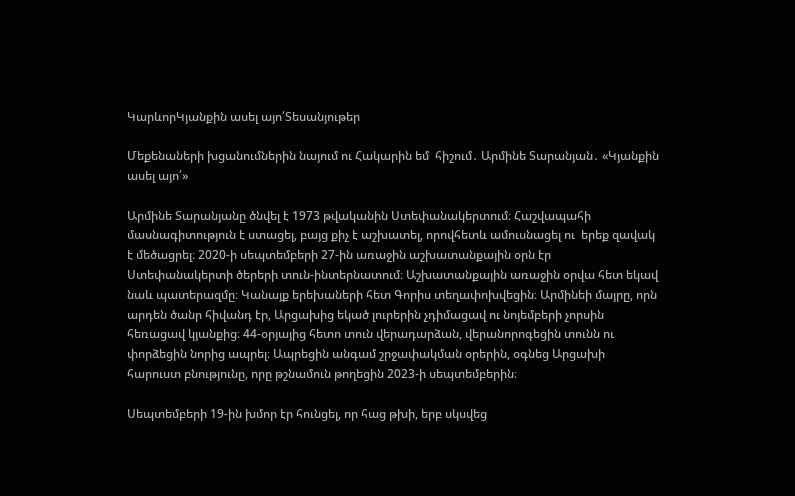ԿարևորԿյանքին ասել այո՛Տեսանյութեր

Մեքենաների խցանումներին նայում ու Հակարին եմ  հիշում․ Արմինե Տարանյան․ «Կյանքին ասել այո՛»

Արմինե Տարանյանը ծնվել է 1973 թվականին Ստեփանակերտում։ Հաշվապահի մասնագիտություն է ստացել, բայց քիչ է աշխատել, որովհետև ամուսնացել ու  երեք զավակ է մեծացրել։ 2020-ի սեպտեմբերի 27-ին առաջին աշխատանքային օրն էր Ստեփանակերտի ծերերի տուն-ինտերնատում։ Աշխատանքային առաջին օրվա հետ եկավ նաև պատերազմը։ Կանայք երեխաների հետ Գորիս տեղափոխվեցին։ Արմինեի մայրը, որն արդեն ծանր հիվանդ էր, Արցախից եկած լուրերին չդիմացավ ու նոյեմբերի չորսին հեռացավ կյանքից։ 44-օրյայից հետո տուն վերադարձան, վերանորոգեցին տունն ու փորձեցին նորից ապրել։ Ապրեցին անգամ շրջափակման օրերին, օգնեց Արցախի հարուստ բնությունը, որը թշնամուն թողեցին 2023-ի սեպտեմբերին։

Սեպտեմբերի 19-ին խմոր էր հունցել, որ հաց թխի, երբ սկսվեց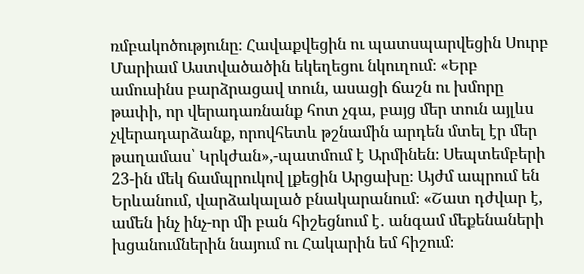ռմբակոծությունը։ Հավաքվեցին ու պատսպարվեցին Սուրբ Մարիամ Աստվածածին եկեղեցու նկուղում։ «Երբ ամուսինս բարձրացավ տուն, ասացի ճաշն ու խմորը թափի, որ վերադառնանք հոտ չգա, բայց մեր տուն այլևս չվերադարձանք, որովհետև թշնամին արդեն մտել էր մեր թաղամաս՝ Կրկժան»,-պատմում է Արմինեն։ Սեպտեմբերի 23-ին մեկ ճամպրուկով լքեցին Արցախը։ Այժմ ապրում են Երևանում, վարձակալած բնակարանում։ «Շատ դժվար է, ամեն ինչ ինչ-որ մի բան հիշեցնում է․ անգամ մեքենաների խցանումներին նայում ու Հակարին եմ հիշում։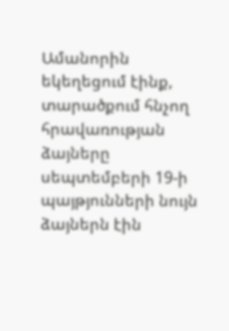Ամանորին եկեղեցում էինք, տարածքում հնչող հրավառության ձայները սեպտեմբերի 19-ի պայթյունների նույն ձայներն էին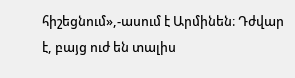հիշեցնում»,-ասում է Արմինեն։ Դժվար է, բայց ուժ են տալիս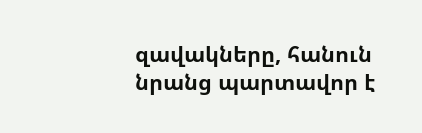զավակները, հանուն նրանց պարտավոր է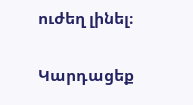ուժեղ լինել։

Կարդացեք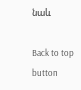նաև

Back to top button